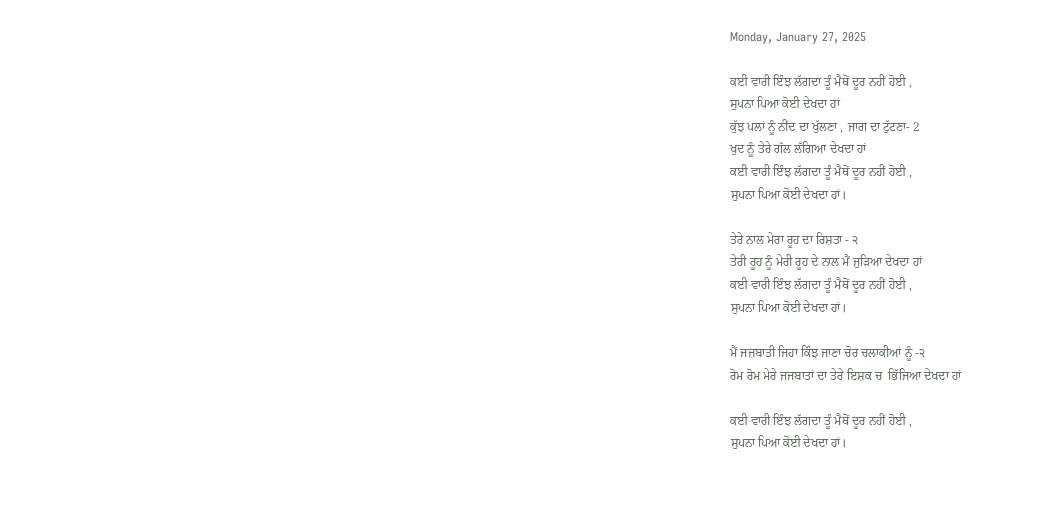Monday, January 27, 2025

ਕਈ ਵਾਰੀ ਇੰਝ ਲੱਗਦਾ ਤੂੰ ਮੈਥੋਂ ਦੂਰ ਨਹੀਂ ਹੋਈ ,
ਸੁਪਨਾ ਪਿਆ ਕੋਈ ਦੇਖਦਾ ਹਾਂ
ਕੁੱਝ ਪਲਾਂ ਨੂੰ ਨੀਂਦ ਦਾ ਖੁੱਲਣਾ , ਜਾਗ ਦਾ ਟੁੱਟਣਾ- 2
ਖੁਦ ਨੂੰ ਤੇਰੇ ਗੱਲ ਲੱਗਿਆ ਦੇਖਦਾ ਹਾਂ
ਕਈ ਵਾਰੀ ਇੰਝ ਲੱਗਦਾ ਤੂੰ ਮੈਥੋਂ ਦੂਰ ਨਹੀਂ ਹੋਈ ,
ਸੁਪਨਾ ਪਿਆ ਕੋਈ ਦੇਖਦਾ ਹਾਂ।

ਤੇਰੇ ਨਾਲ ਮੇਰਾ ਰੂਹ ਦਾ ਰਿਸ਼ਤਾ - ੨
ਤੇਰੀ ਰੂਹ ਨੂੰ ਮੇਰੀ ਰੂਹ ਦੇ ਨਾਲ ਮੈਂ ਜੁੜਿਆ ਦੇਖਦਾ ਹਾਂ
ਕਈ ਵਾਰੀ ਇੰਝ ਲੱਗਦਾ ਤੂੰ ਮੈਥੋਂ ਦੂਰ ਨਹੀਂ ਹੋਈ ,
ਸੁਪਨਾ ਪਿਆ ਕੋਈ ਦੇਖਦਾ ਹਾਂ।

ਮੈਂ ਜਜ਼ਬਾਤੀ ਜਿਹਾ ਕਿੰਝ ਜਾਣਾ ਚੋਰ ਚਲਾਕੀਆਂ ਨੂੰ -੨
ਰੋਮ ਰੋਮ ਮੇਰੇ ਜਜਬਾਤਾਂ ਦਾ ਤੇਰੇ ਇਸ਼ਕ ਚ  ਭਿੱਜਿਆ ਦੇਖਦਾ ਹਾਂ

ਕਈ ਵਾਰੀ ਇੰਝ ਲੱਗਦਾ ਤੂੰ ਮੈਥੋਂ ਦੂਰ ਨਹੀਂ ਹੋਈ ,
ਸੁਪਨਾ ਪਿਆ ਕੋਈ ਦੇਖਦਾ ਹਾਂ।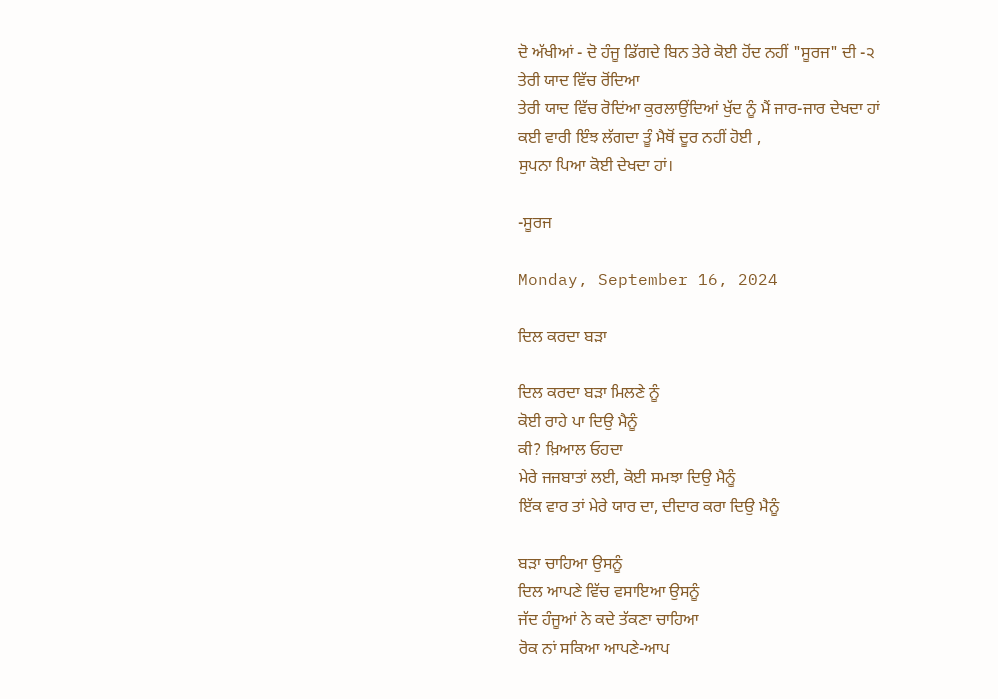ਦੋ ਅੱਖੀਆਂ - ਦੋ ਹੰਜੂ ਡਿੱਗਦੇ ਬਿਨ ਤੇਰੇ ਕੋਈ ਹੋਂਦ ਨਹੀਂ "ਸੂਰਜ" ਦੀ -੨
ਤੇਰੀ ਯਾਦ ਵਿੱਚ ਰੋਂਦਿਆ
ਤੇਰੀ ਯਾਦ ਵਿੱਚ ਰੋਦਿਂਆ ਕੁਰਲਾਉਂਦਿਆਂ ਖੁੱਦ ਨੂੰ ਮੈਂ ਜਾਰ-ਜਾਰ ਦੇਖਦਾ ਹਾਂ
ਕਈ ਵਾਰੀ ਇੰਝ ਲੱਗਦਾ ਤੂੰ ਮੈਥੋਂ ਦੂਰ ਨਹੀਂ ਹੋਈ ,
ਸੁਪਨਾ ਪਿਆ ਕੋਈ ਦੇਖਦਾ ਹਾਂ।

-ਸੂਰਜ

Monday, September 16, 2024

ਦਿਲ ਕਰਦਾ ਬੜਾ

ਦਿਲ ਕਰਦਾ ਬੜਾ ਮਿਲਣੇ ਨੂੰ
ਕੋਈ ਰਾਹੇ ਪਾ ਦਿਉ ਮੈਨੂੰ
ਕੀ? ਖ਼ਿਆਲ ਓਹਦਾ
ਮੇਰੇ ਜਜਬਾਤਾਂ ਲਈ, ਕੋਈ ਸਮਝਾ ਦਿਉ ਮੈਨੂੰ
ਇੱਕ ਵਾਰ ਤਾਂ ਮੇਰੇ ਯਾਰ ਦਾ, ਦੀਦਾਰ ਕਰਾ ਦਿਉ ਮੈਨੂੰ

ਬੜਾ ਚਾਹਿਆ ਉਸਨੂੰ
ਦਿਲ ਆਪਣੇ ਵਿੱਚ ਵਸਾਇਆ ਉਸਨੂੰ
ਜੱਦ ਹੰਜੂਆਂ ਨੇ ਕਦੇ ਤੱਕਣਾ ਚਾਹਿਆ
ਰੋਕ ਨਾਂ ਸਕਿਆ ਆਪਣੇ-ਆਪ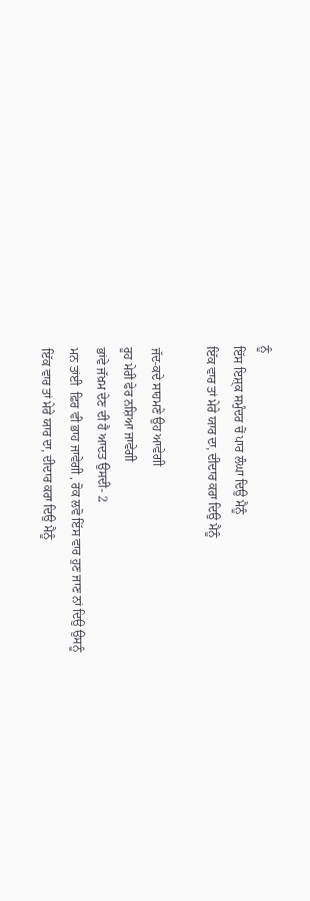ਨੂੰ
ਇੱਸ ਇਸ਼੍ਕ ਸਮੁੰਦਰ ਚੋਂ ਪਾਰ ਲੰਘਾ ਦਿਉ ਮੈਨੂੰ
ਇੱਕ ਵਾਰ ਤਾਂ ਮੇਰੇ ਯਾਰ ਦਾ, ਦੀਦਾਰ ਕਰਾ ਦਿਉ ਮੈਨੂੰ

ਜੱਦ-ਕਦੇ ਸਾਹਮਣੇ ਉਹ ਆਵੇਗੀ
ਰੂਹ ਮੇਰੀ ਫੇਰ ਨਸ਼ਿਆ ਜਾਵੇਗੀ
ਭਾਂਵੇ ਜੱਖ਼ਮ ਦੇਣ ਦੀ ਹੈ ਆਦਤ ਉਸਦੀ- 2
ਮਨ ਤਾਂਈ  ਫ਼ਿਰ ਵੀ ਭਾਹ ਜਾਵੇਗੀ , ਰੋਕ ਲਵੋ ਇੱਸ ਵਾਰ ਹੁਣ ਜਾਣ ਨਾਂ ਦਿਉ ਉਸਨੂੰ
ਇੱਕ ਵਾਰ ਤਾਂ ਮੇਰੇ ਯਾਰ ਦਾ, ਦੀਦਾਰ ਕਰਾ ਦਿਉ ਮੈਨੂੰ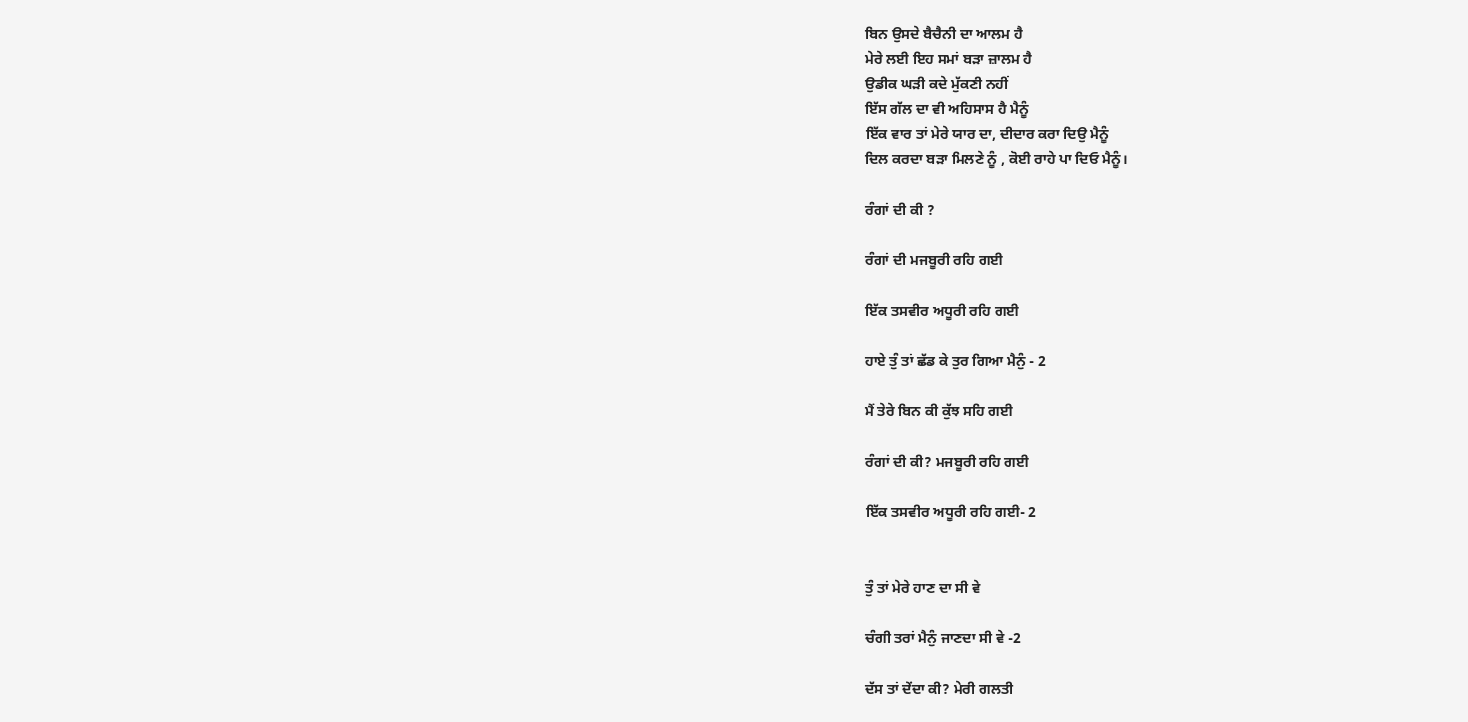ਬਿਨ ਉਸਦੇ ਬੈਚੈਨੀ ਦਾ ਆਲਮ ਹੈ
ਮੇਰੇ ਲਈ ਇਹ ਸਮਾਂ ਬੜਾ ਜ਼ਾਲਮ ਹੈ
ਉਡੀਕ ਘੜੀ ਕਦੇ ਮੁੱਕਣੀ ਨਹੀਂ
ਇੱਸ ਗੱਲ ਦਾ ਵੀ ਅਹਿਸਾਸ ਹੈ ਮੈਨੂੰ
ਇੱਕ ਵਾਰ ਤਾਂ ਮੇਰੇ ਯਾਰ ਦਾ, ਦੀਦਾਰ ਕਰਾ ਦਿਉ ਮੈਨੂੰ
ਦਿਲ ਕਰਦਾ ਬੜਾ ਮਿਲਣੇ ਨੂੰ , ਕੋਈ ਰਾਹੇ ਪਾ ਦਿਓ ਮੈਨੂੰ।

ਰੰਗਾਂ ਦੀ ਕੀ ?

ਰੰਗਾਂ ਦੀ ਮਜਬੂਰੀ ਰਹਿ ਗਈ

ਇੱਕ ਤਸਵੀਰ ਅਧੂਰੀ ਰਹਿ ਗਈ

ਹਾਏ ਤੁੰ ਤਾਂ ਛੱਡ ਕੇ ਤੁਰ ਗਿਆ ਮੈਨੁੰ - 2

ਮੈਂ ਤੇਰੇ ਬਿਨ ਕੀ ਕੁੱਝ ਸਹਿ ਗਈ

ਰੰਗਾਂ ਦੀ ਕੀ? ਮਜਬੂਰੀ ਰਹਿ ਗਈ

ਇੱਕ ਤਸਵੀਰ ਅਧੂਰੀ ਰਹਿ ਗਈ- 2


ਤੁੰ ਤਾਂ ਮੇਰੇ ਹਾਣ ਦਾ ਸੀ ਵੇ

ਚੰਗੀ ਤਰਾਂ ਮੈਨੁੰ ਜਾਣਦਾ ਸੀ ਵੇ -2

ਦੱਸ ਤਾਂ ਦੇਂਦਾ ਕੀ? ਮੇਰੀ ਗਲਤੀ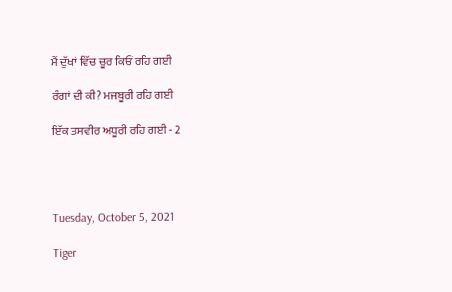ਮੈਂ ਦੁੱਖਾਂ ਵਿੱਚ ਚੂਰ ਕਿਓਂ ਰਹਿ ਗਈ

ਰੰਗਾਂ ਦੀ ਕੀ? ਮਜਬੂਰੀ ਰਹਿ ਗਈ

ਇੱਕ ਤਸਵੀਰ ਅਧੂਰੀ ਰਹਿ ਗਈ - 2




Tuesday, October 5, 2021

Tiger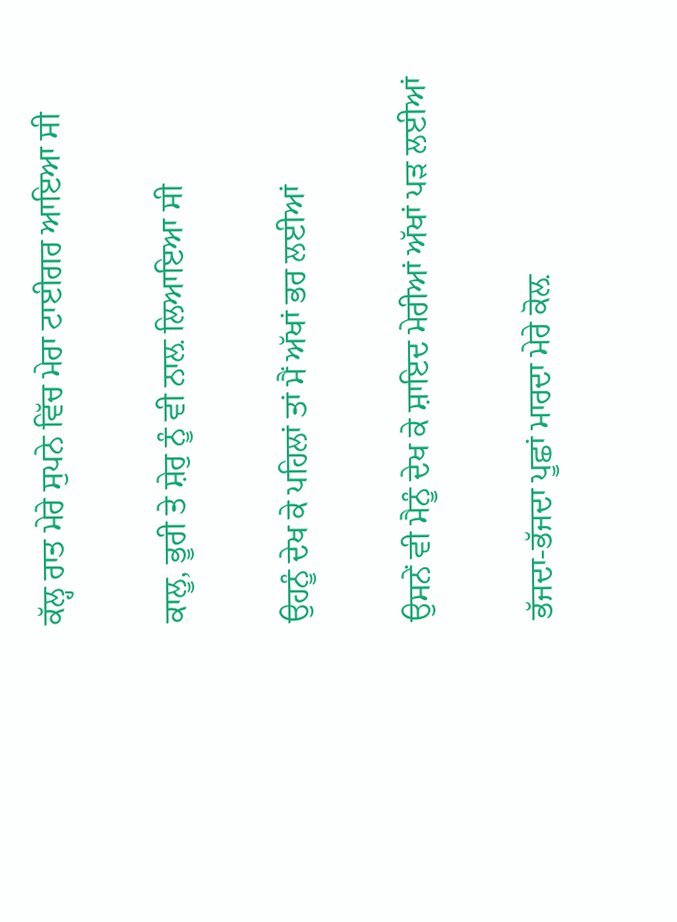ਕੱਲ੍ਹ ਰਾਤ ਮੇਰੇ ਸੁਪਨੇ ਵਿੱਚ ਮੇਰਾ ਟਾਈਗਰ ਆਇਆ ਸੀ

ਕਾਲੂ, ਭੂਰੀ ਤੇ ਸ਼ੇਰੁ ਨੂੰ ਵੀ ਨਾਲ਼ ਲਿਆਇਆ ਸੀ

ਉਹਨੂੰ ਦੇਖ ਕੇ ਪਹਿਲਾਂ ਤਾਂ ਮੈਂ ਅੱਖਾਂ ਭਰ ਲਈਆਂ

ਉਸਨੇਂ ਵੀ ਮੈਨੂੰ ਦੇਖ ਕੇ ਸ਼ਾਇਦ ਮੇਰੀਆਂ ਅੱਖਾਂ ਪੜ ਲਈਆਂ

ਭੱਜਦਾ-ਭੱਜਦਾ ਪੂਛਾਂ ਮਾਰਦਾ ਮੇਰੇ ਕੋਲ਼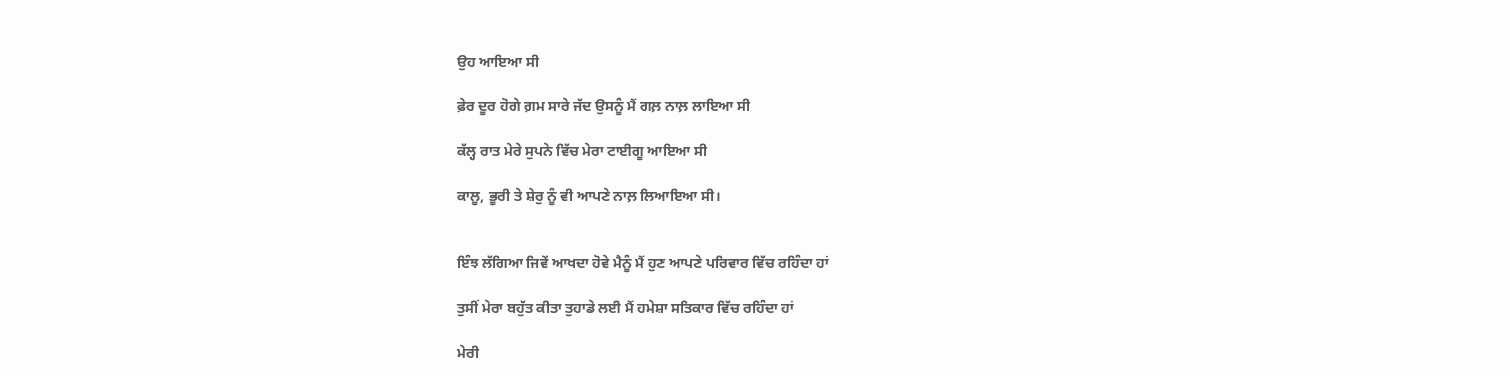ਉਹ ਆਇਆ ਸੀ

ਫ਼ੇਰ ਦੂਰ ਹੋਗੇ ਗ਼ਮ ਸਾਰੇ ਜੱਦ ਉਸਨੂੰ ਮੈਂ ਗਲ਼ ਨਾਲ਼ ਲਾਇਆ ਸੀ

ਕੱਲ੍ਹ ਰਾਤ ਮੇਰੇ ਸੁਪਨੇ ਵਿੱਚ ਮੇਰਾ ਟਾਈਗੂ ਆਇਆ ਸੀ

ਕਾਲੂ, ਭੂਰੀ ਤੇ ਸ਼ੇਰੁ ਨੂੰ ਵੀ ਆਪਣੇ ਨਾਲ਼ ਲਿਆਇਆ ਸੀ।


ਇੰਝ ਲੱਗਿਆ ਜਿਵੇਂ ਆਖਦਾ ਹੋਵੇ ਮੈਨੂੰ ਮੈਂ ਹੁਣ ਆਪਣੇ ਪਰਿਵਾਰ ਵਿੱਚ ਰਹਿੰਦਾ ਹਾਂ

ਤੁਸੀਂ ਮੇਰਾ ਬਹੁੱਤ ਕੀਤਾ ਤੁਹਾਡੇ ਲਈ ਮੈਂ ਹਮੇਸ਼ਾ ਸਤਿਕਾਰ ਵਿੱਚ ਰਹਿੰਦਾ ਹਾਂ

ਮੇਰੀ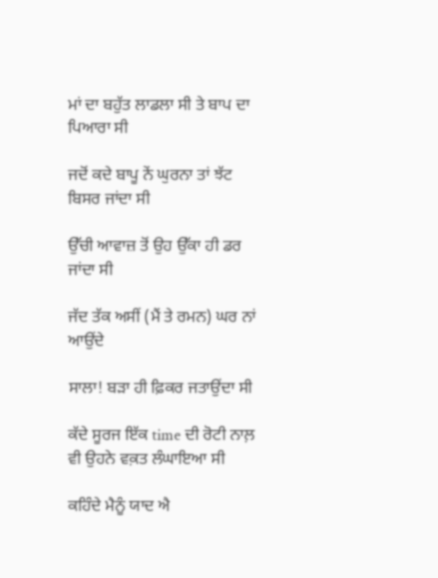ਮਾਂ ਦਾ ਬਹੁੱਤ ਲਾਡਲਾ ਸੀ ਤੇ ਬਾਪ ਦਾ ਪਿਆਰਾ ਸੀ

ਜਦੋਂ ਕਦੇ ਬਾਪੂ ਨੇਂ ਘੁਰਨਾ ਤਾਂ ਝੱਟ ਬਿਸਰ ਜਾਂਦਾ ਸੀ

ਉੱਚੀ ਆਵਾਜ਼ ਤੋਂ ਉਹ ਉੱਕਾ ਹੀ ਡਰ ਜਾਂਦਾ ਸੀ

ਜੱਦ ਤੱਕ ਅਸੀਂ (ਮੈਂ ਤੇ ਰਮਨ) ਘਰ ਨਾਂ ਆਉਂਦੇ

ਸਾਲਾ! ਬੜਾ ਹੀ ਫ਼ਿਕਰ ਜਤਾਉਂਦਾ ਸੀ

ਕੱਦੇ ਸੂਰਜ ਇੱਕ time ਦੀ ਰੋਟੀ ਨਾਲ਼ ਵੀ ਉਹਨੇ ਵਕ਼ਤ ਲੰਘਾਇਆ ਸੀ

ਕਹਿੰਦੇ ਮੈਨੂੰ ਯਾਦ ਐ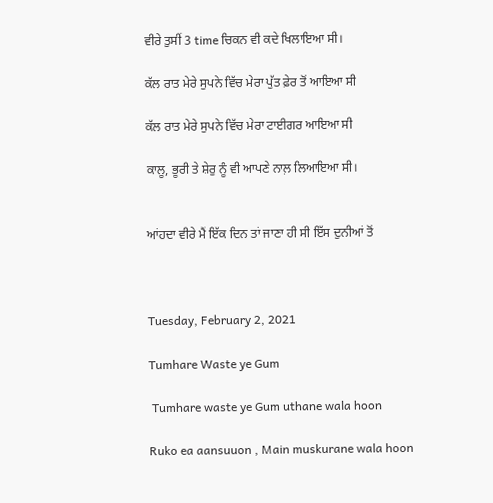ਵੀਰੇ ਤੁਸੀਂ 3 time ਚਿਕਨ ਵੀ ਕਦੇ ਖਿਲਾਇਆ ਸੀ।

ਕੱਲ ਰਾਤ ਮੇਰੇ ਸੁਪਨੇ ਵਿੱਚ ਮੇਰਾ ਪੁੱਤ ਫ਼ੇਰ ਤੋਂ ਆਇਆ ਸੀ

ਕੱਲ ਰਾਤ ਮੇਰੇ ਸੁਪਨੇ ਵਿੱਚ ਮੇਰਾ ਟਾਈਗਰ ਆਇਆ ਸੀ

ਕਾਲੂ, ਭੂਰੀ ਤੇ ਸ਼ੇਰੁ ਨੂੰ ਵੀ ਆਪਣੇ ਨਾਲ਼ ਲਿਆਇਆ ਸੀ।


ਆਂਹਦਾ ਵੀਰੇ ਮੈਂ ਇੱਕ ਦਿਨ ਤਾਂ ਜਾਣਾ ਹੀ ਸੀ ਇੱਸ ਦੁਨੀਆਂ ਤੋਂ



Tuesday, February 2, 2021

Tumhare Waste ye Gum

 Tumhare waste ye Gum uthane wala hoon

Ruko ea aansuuon , Main muskurane wala hoon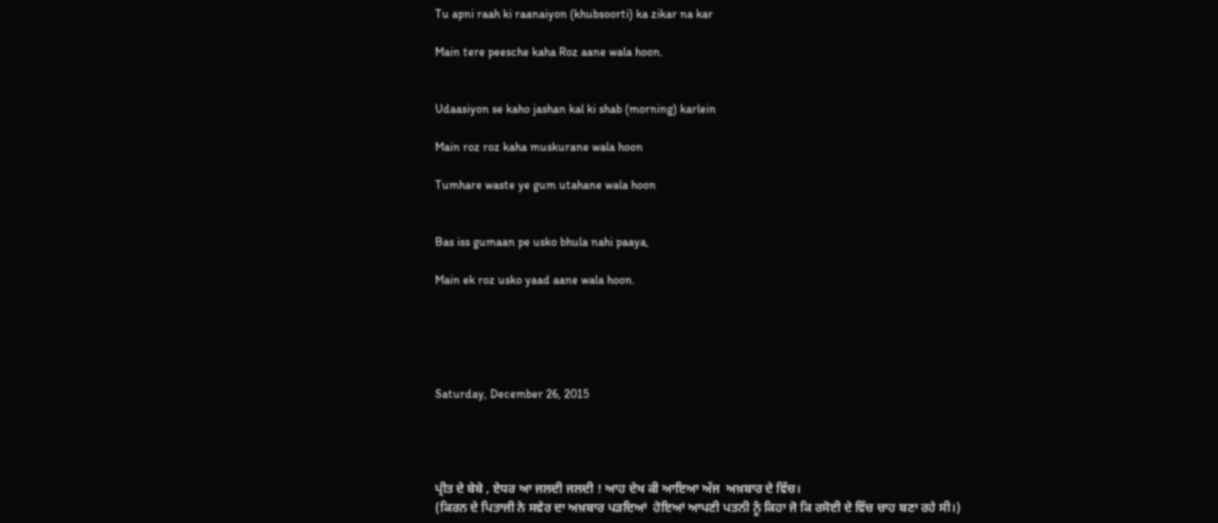Tu apni raah ki raanaiyon (khubsoorti) ka zikar na kar

Main tere peesche kaha Roz aane wala hoon.


Udaasiyon se kaho jashan kal ki shab (morning) karlein

Main roz roz kaha muskurane wala hoon

Tumhare waste ye gum utahane wala hoon


Bas iss gumaan pe usko bhula nahi paaya,

Main ek roz usko yaad aane wala hoon.





Saturday, December 26, 2015




ਪ੍ਰੀਤ ਦੇ ਬੇਬੇ , ਏਧਰ ਆ ਜਲਦੀ ਜਲਦੀ ! ਆਹ ਦੇਖ ਕੀ ਆਇਆ ਅੱਜ  ਅਖ਼ਬਾਰ ਦੇ ਵਿੱਚ।
(ਕਿਰਨ ਦੇ ਪਿਤਾਜੀ ਨੇ ਸਵੇਰ ਦਾ ਅਖ਼ਬਾਰ ਪੜਦਿਆਂ  ਹੋਇਆਂ ਆਪਣੀ ਪਤਨੀ ਨੂੰ ਕਿਹਾ ਜੋ ਕਿ ਰਸੋਈ ਦੇ ਵਿੱਚ ਚਾਹ ਬਣਾ ਰਹੇ ਸੀ।)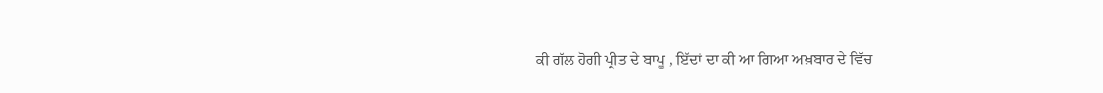ਕੀ ਗੱਲ ਹੋਗੀ ਪ੍ਰੀਤ ਦੇ ਬਾਪੂ , ਇੱਦਾਂ ਦਾ ਕੀ ਆ ਗਿਆ ਅਖ਼ਬਾਰ ਦੇ ਵਿੱਚ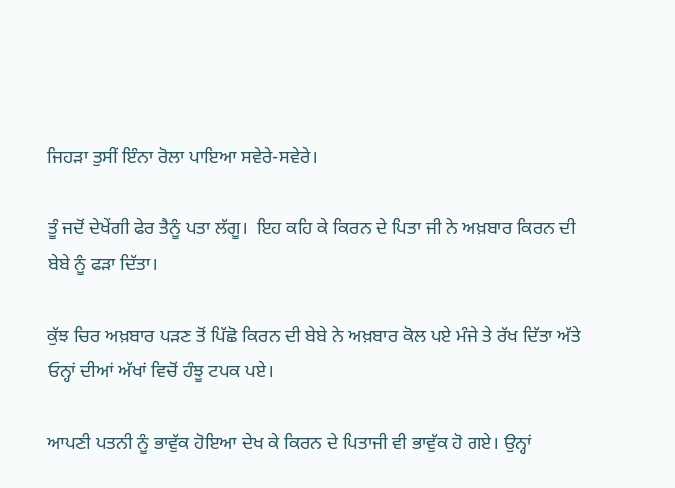ਜਿਹੜਾ ਤੁਸੀਂ ਇੰਨਾ ਰੋਲਾ ਪਾਇਆ ਸਵੇਰੇ-ਸਵੇਰੇ।

ਤੂੰ ਜਦੋਂ ਦੇਖੇਂਗੀ ਫੇਰ ਤੈਨੂੰ ਪਤਾ ਲੱਗੂ।  ਇਹ ਕਹਿ ਕੇ ਕਿਰਨ ਦੇ ਪਿਤਾ ਜੀ ਨੇ ਅਖ਼ਬਾਰ ਕਿਰਨ ਦੀ ਬੇਬੇ ਨੂੰ ਫੜਾ ਦਿੱਤਾ।

ਕੁੱਝ ਚਿਰ ਅਖ਼ਬਾਰ ਪੜਣ ਤੋਂ ਪਿੱਛੋ ਕਿਰਨ ਦੀ ਬੇਬੇ ਨੇ ਅਖ਼ਬਾਰ ਕੋਲ ਪਏ ਮੰਜੇ ਤੇ ਰੱਖ ਦਿੱਤਾ ਅੱਤੇ ਓਨ੍ਹਾਂ ਦੀਆਂ ਅੱਖਾਂ ਵਿਚੋਂ ਹੰਝੂ ਟਪਕ ਪਏ।

ਆਪਣੀ ਪਤਨੀ ਨੂੰ ਭਾਵੁੱਕ ਹੋਇਆ ਦੇਖ ਕੇ ਕਿਰਨ ਦੇ ਪਿਤਾਜੀ ਵੀ ਭਾਵੁੱਕ ਹੋ ਗਏ। ਉਨ੍ਹਾਂ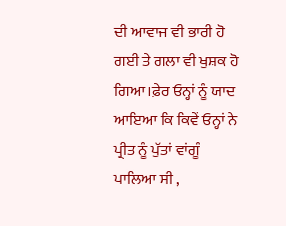ਦੀ ਆਵਾਜ ਵੀ ਭਾਰੀ ਹੋ ਗਈ ਤੇ ਗਲਾ ਵੀ ਖੁਸ਼ਕ ਹੋ ਗਿਆ।ਫ਼ੇਰ ਓਨ੍ਹਾਂ ਨੂੰ ਯਾਦ ਆਇਆ ਕਿ ਕਿਵੇਂ ਓਨ੍ਹਾਂ ਨੇ ਪ੍ਰੀਤ ਨੂੰ ਪੁੱਤਾਂ ਵਾਂਗੂੰ ਪਾਲਿਆ ਸੀ ,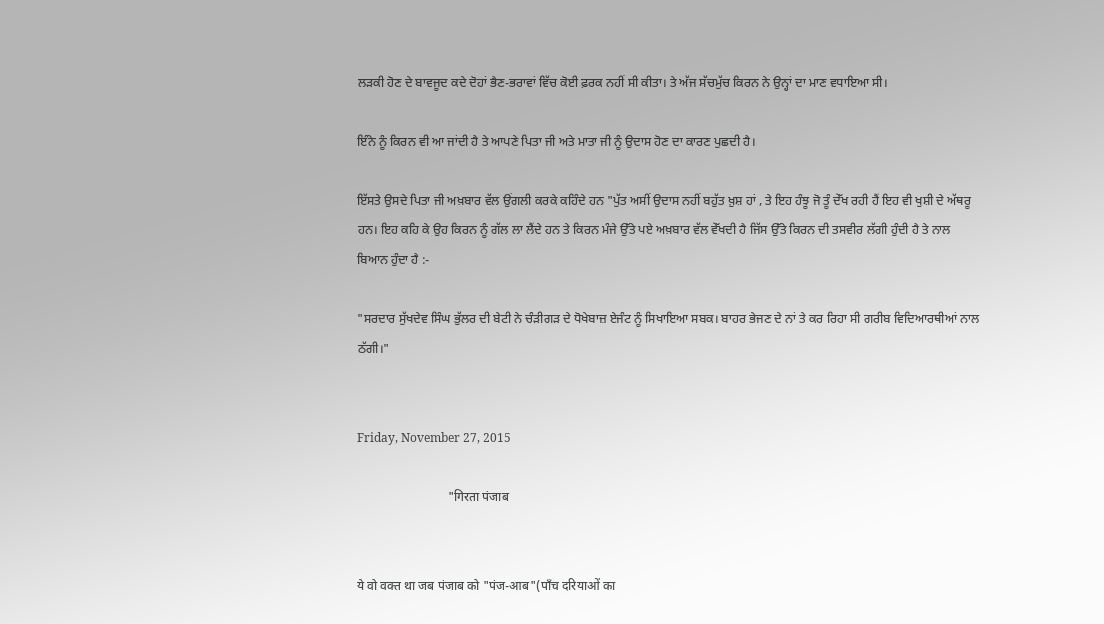ਲੜਕੀ ਹੋਣ ਦੇ ਬਾਵਜੂਦ ਕਦੇ ਦੋਹਾਂ ਭੈਣ-ਭਰਾਵਾਂ ਵਿੱਚ ਕੋਈ ਫ਼ਰਕ ਨਹੀਂ ਸੀ ਕੀਤਾ। ਤੇ ਅੱਜ ਸੱਚਮੁੱਚ ਕਿਰਨ ਨੇ ਉਨ੍ਹਾਂ ਦਾ ਮਾਣ ਵਧਾਇਆ ਸੀ।

ਇੰਨੇ ਨੂੰ ਕਿਰਨ ਵੀ ਆ ਜਾਂਦੀ ਹੈ ਤੇ ਆਪਣੇ ਪਿਤਾ ਜੀ ਅਤੇ ਮਾਤਾ ਜੀ ਨੂੰ ਉਦਾਸ ਹੋਣ ਦਾ ਕਾਰਣ ਪੁਛਦੀ ਹੈ।

ਇੱਸਤੇ ਉਸਦੇ ਪਿਤਾ ਜੀ ਅਖ਼ਬਾਰ ਵੱਲ ਉਂਗਲੀ ਕਰਕੇ ਕਹਿੰਦੇ ਹਨ "ਪੁੱਤ ਅਸੀਂ ਉਦਾਸ ਨਹੀਂ ਬਹੁੱਤ ਖ਼ੁਸ਼ ਹਾਂ , ਤੇ ਇਹ ਹੰਝੂ ਜੋ ਤੂੰ ਦੇੱਖ ਰਹੀ ਹੈਂ ਇਹ ਵੀ ਖੁਸ਼ੀ ਦੇ ਅੱਥਰੂ ਹਨ। ਇਹ ਕਹਿ ਕੇ ਉਹ ਕਿਰਨ ਨੂੰ ਗੱਲ ਲਾ ਲੈਂਦੇ ਹਨ ਤੇ ਕਿਰਨ ਮੰਜੇ ਉੱਤੇ ਪਏ ਅਖ਼ਬਾਰ ਵੱਲ ਵੇੱਖਦੀ ਹੈ ਜਿੱਸ ਉੱਤੇ ਕਿਰਨ ਦੀ ਤਸਵੀਰ ਲੱਗੀ ਹੁੰਦੀ ਹੈ ਤੇ ਨਾਲ ਬਿਆਨ ਹੁੰਦਾ ਹੈ :-

"ਸਰਦਾਰ ਸੁੱਖਦੇਵ ਸਿੰਘ ਭੁੱਲਰ ਦੀ ਬੇਟੀ ਨੇ ਚੰੜੀਗੜ ਦੇ ਧੋਖੇਬਾਜ਼ ਏਜੰਟ ਨੂੰ ਸਿਖਾਇਆ ਸਬਕ। ਬਾਹਰ ਭੇਜਣ ਦੇ ਨਾਂ ਤੇ ਕਰ ਰਿਹਾ ਸੀ ਗਰੀਬ ਵਿਦਿਆਰਥੀਆਂ ਨਾਲ ਠੱਗੀ।"


Friday, November 27, 2015

                             "गिरता पंजाब


ये वो वक्त था जब पंजाब को "पंज-आब"(पाँच दरियाओं का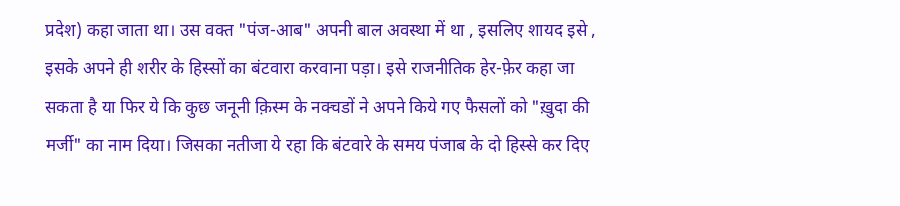प्रदेश) कहा जाता था। उस वक्त "पंज-आब" अपनी बाल अवस्था में था , इसलिए शायद इसे , इसके अपने ही शरीर के हिस्सों का बंटवारा करवाना पड़ा। इसे राजनीतिक हेर-फ़ेर कहा जा सकता है या फिर ये कि कुछ जनूनी क़िस्म के नक्चडों ने अपने किये गए फैसलों को "ख़ुदा की मर्जी" का नाम दिया। जिसका नतीजा ये रहा कि बंटवारे के समय पंजाब के दो हिस्से कर दिए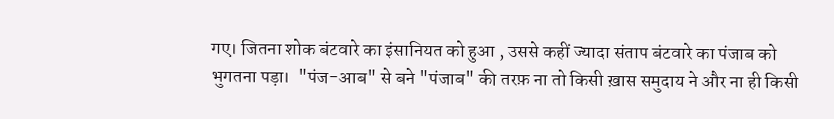गए। जितना शोक बंटवारे का इंसानियत को हुआ , उससे कहीं ज्यादा संताप बंटवारे का पंजाब को भुगतना पड़ा।  "पंज-आब" से बने "पंजाब" की तरफ़ ना तो किसी ख़ास समुदाय ने और ना ही किसी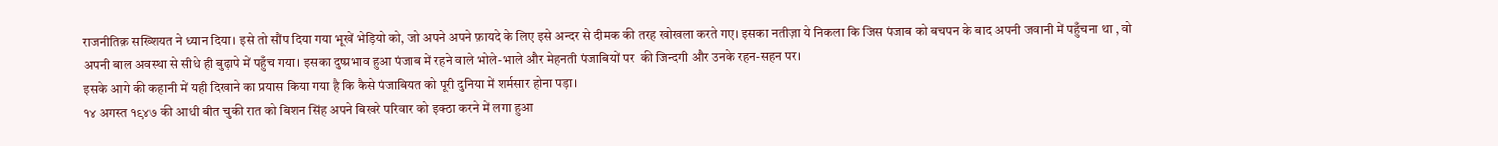राजनीतिक़ सख्शियत ने ध्यान दिया। इसे तो सौंप दिया गया भूखें भेड़ियो को, जो अपने अपने फ़ायदे के लिए इसे अन्दर से दीमक की तरह खोखला करते गए। इसका नतीज़ा ये निकला कि जिस पंजाब को बचपन के बाद अपनी जवानी में पहुँचना था , वो अपनी बाल अवस्था से सीधे ही बुढ़ापे में पहुँच गया। इसका दुष्प्रभाव हुआ पंजाब में रहने वाले भोले-भाले और मेहनती पंजाबियों पर  की जिन्दगी और उनके रहन-सहन पर।
इसके आगे की कहानी में यही दिखाने का प्रयास किया गया है कि कैसे पंजाबियत को पूरी दुनिया में शर्मसार होना पड़ा।
१४ अगस्त १९४७ की आधी बीत चुकी रात को बिशन सिंह अपने बिखरे परिवार को इक्ठा करने में लगा हुआ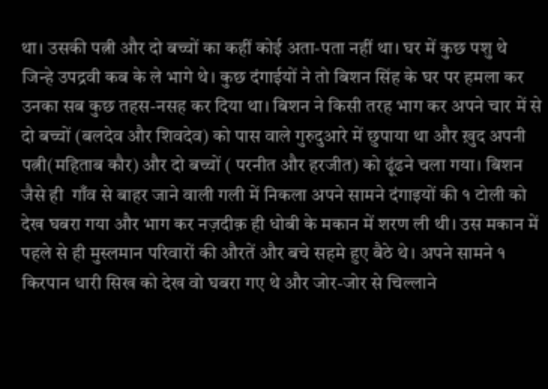था। उसकी पत्नी और दो बच्चों का कहीं कोई अता-पता नहीं था। घर में कुछ पशु थे जिन्हे उपद्रवी कब के ले भागे थे। कुछ दंगाईयों ने तो बिशन सिंह के घर पर हमला कर उनका सब कुछ तहस-नसह कर दिया था। बिशन ने किसी तरह भाग कर अपने चार में से दो बच्चों (बलदेव और शिवदेव) को पास वाले गुरुदुआरे में छुपाया था और ख़ुद अपनी पत्नी(महिताब कौर) और दो बच्चों ( परनीत और हरजीत) को ढूंढने चला गया। बिशन जैसे ही  गाँव से बाहर जाने वाली गली में निकला अपने सामने दंगाइयों की १ टोली को देख घबरा गया और भाग कर नज़दीक़ ही धोबी के मकान में शरण ली थी। उस मकान में पहले से ही मुस्लमान परिवारों की औरतें और बचे सहमे हुए बैठे थे। अपने सामने १ किरपान धारी सिख को देख वो घबरा गए थे और जोर-जोर से चिल्लाने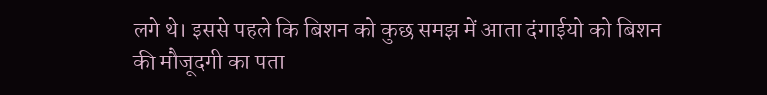लगे थे। इससे पहले कि बिशन को कुछ समझ में आता दंगाईयो को बिशन की मौजूदगी का पता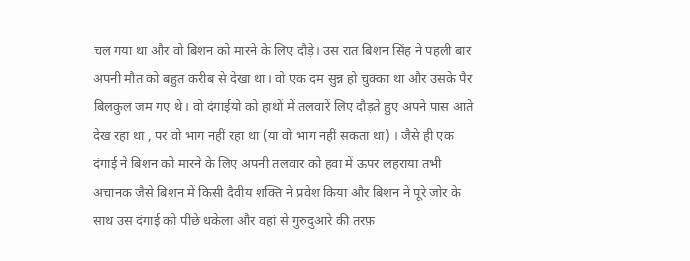चल गया था और वो बिशन को मारने के लिए दौड़े। उस रात बिशन सिंह ने पहली बार अपनी मौत को बहुत करीब से देखा था। वो एक दम सुन्न हो चुक्का था और उसके पैर बिलकुल जम गए थे। वो दंगाईयो को हाथों में तलवारें लिए दौड़ते हुए अपने पास आते देख रहा था , पर वो भाग नहीं रहा था (या वो भाग नहीं सकता था) । जैसे ही एक दंगाई ने बिशन को मारने के लिए अपनी तलवार को हवा में ऊपर लहराया तभी अचानक जैसे बिशन में किसी दैवीय शक्ति ने प्रवेश किया और बिशन ने पूरे जोर के साथ उस दंगाई को पीछे धकेला और वहां से गुरुदुआरे की तरफ़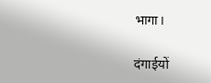भागा।

दंगाईयों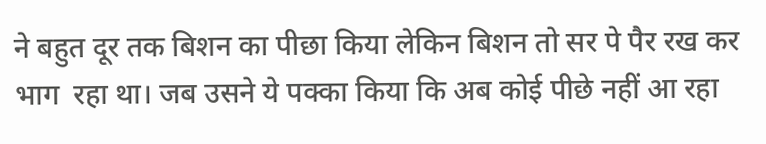ने बहुत दूर तक बिशन का पीछा किया लेकिन बिशन तो सर पे पैर रख कर भाग  रहा था। जब उसने ये पक्का किया कि अब कोई पीछे नहीं आ रहा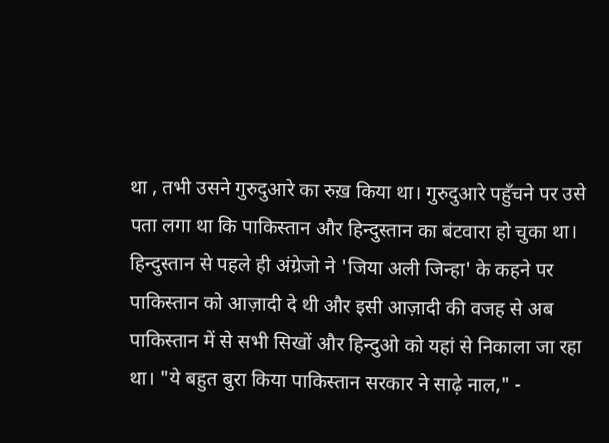था , तभी उसने गुरुदुआरे का रुख़ किया था। गुरुदुआरे पहुँचने पर उसे पता लगा था कि पाकिस्तान और हिन्दुस्तान का बंटवारा हो चुका था। हिन्दुस्तान से पहले ही अंग्रेजो ने 'जिया अली जिन्हा' के कहने पर पाकिस्तान को आज़ादी दे थी और इसी आज़ादी की वजह से अब पाकिस्तान में से सभी सिखों और हिन्दुओ को यहां से निकाला जा रहा था। "ये बहुत बुरा किया पाकिस्तान सरकार ने साढ़े नाल," -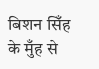बिशन सिँह के मुँह से